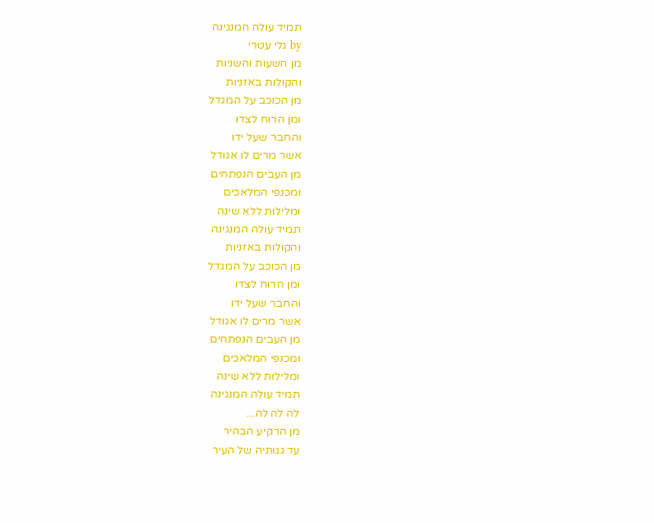תמיד עולה המנגינה
by גלי עטרי
מן השעות והשניות
והקולות באזניות
מן הכוכב על המגדל
ומן הרוח לצדו
והחבר שעל ידו
אשר מרים לו אגודל
מן העבים הנפתחים
ומכנפי המלאכים
ומלילות ללא שינה
תמיד עולה המנגינה
והקולות באזניות
מן הכוכב על המגדל
ומן הרוח לצדו
והחבר שעל ידו
אשר מרים לו אגודל
מן העבים הנפתחים
ומכנפי המלאכים
ומלילות ללא שינה
תמיד עולה המנגינה
לה לה לה...
מן הרקיע הבהיר
עד גגותיה של העיר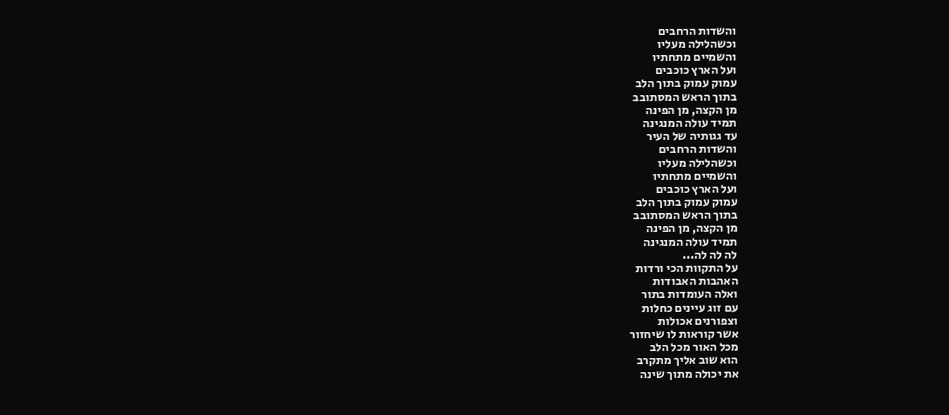והשדות הרחבים
וכשהלילה מעליו
והשמיים מתחתיו
ועל הארץ כוכבים
עמוק עמוק בתוך הלב
בתוך הראש המסתובב
מן הקצה, מן הפינה
תמיד עולה המנגינה
עד גגותיה של העיר
והשדות הרחבים
וכשהלילה מעליו
והשמיים מתחתיו
ועל הארץ כוכבים
עמוק עמוק בתוך הלב
בתוך הראש המסתובב
מן הקצה, מן הפינה
תמיד עולה המנגינה
לה לה לה...
על התקוות הכי ורדות
האהבות האבודות
ואלה העומדות בתור
עם זוג עיינים כחלות
וצפורנים אכולות
אשר קוראות לו שיחזור
מכל האור מכל הלב
הוא שוב אליך מתקרב
את יכולה מתוך שינה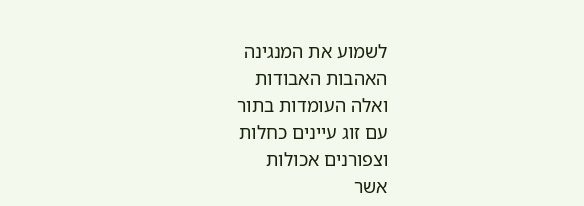לשמוע את המנגינה
האהבות האבודות
ואלה העומדות בתור
עם זוג עיינים כחלות
וצפורנים אכולות
אשר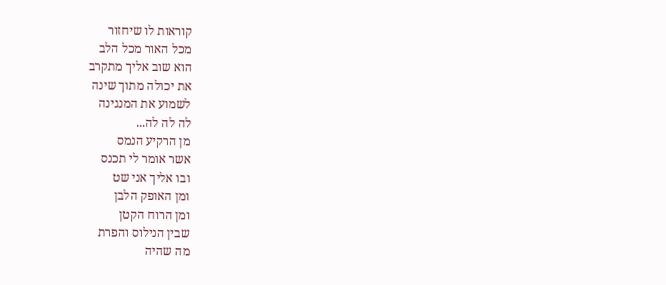קוראות לו שיחזור
מכל האור מכל הלב
הוא שוב אליך מתקרב
את יכולה מתוך שינה
לשמוע את המנגינה
לה לה לה...
מן הרקיע הנמס
אשר אומר לי תכנס
ובו אליך אני שט
ומן האופק הלבן
ומן הרוח הקטן
שבין הנילוס והפרת
מה שהיה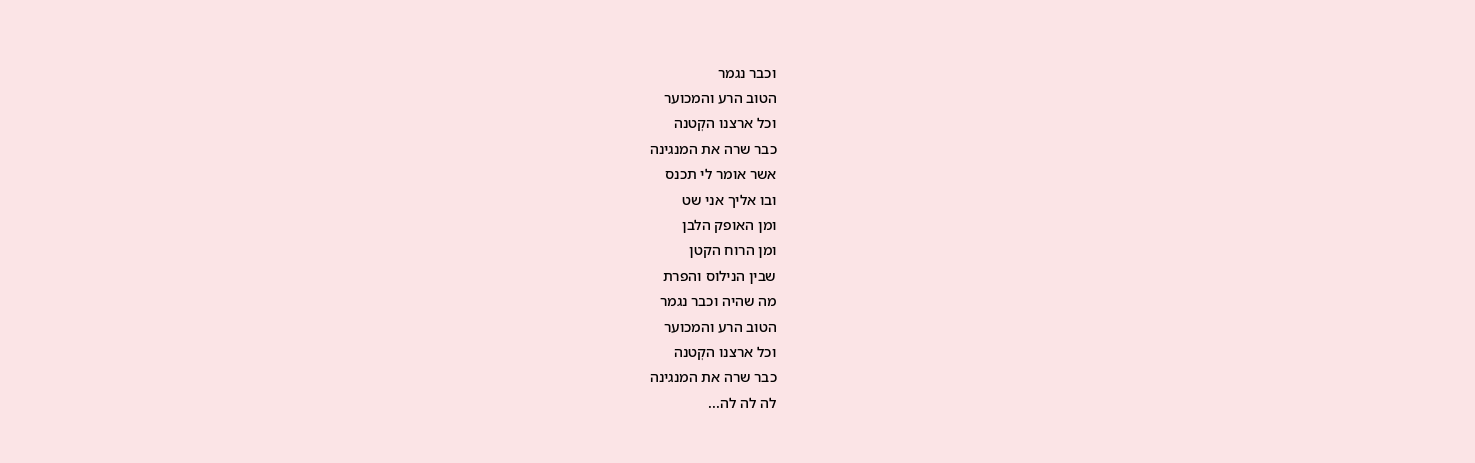וכבר נגמר
הטוב הרע והמכוער
וכל ארצנו הקְטנה
כבר שרה את המנגינה
אשר אומר לי תכנס
ובו אליך אני שט
ומן האופק הלבן
ומן הרוח הקטן
שבין הנילוס והפרת
מה שהיה וכבר נגמר
הטוב הרע והמכוער
וכל ארצנו הקְטנה
כבר שרה את המנגינה
לה לה לה...